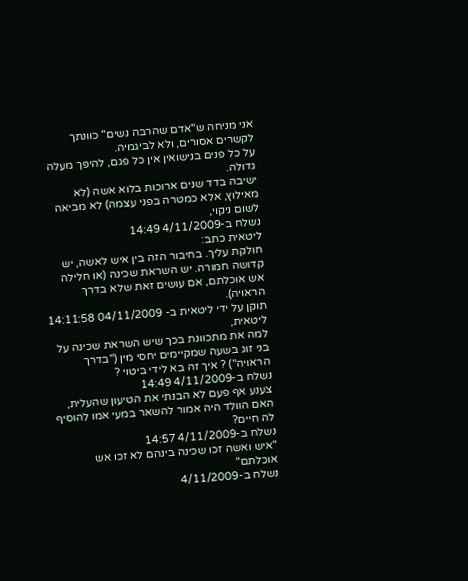אני מניחה ש"אדם שהרבה נשים" כוונתך לקשרים אסורים, ולא לביגמיה.
על כל פנים בנישואין אין כל פגם, להיפך מעלה גדולה.
ישיבה בדד שנים ארוכות בלוא אשה (לא מאילוץ, אלא כמטרה בפני עצמה) לא מביאה לשום ניקוי,
נשלח ב-4/11/2009 14:49
ליטאית כתב:
חולקת עליך. בחיבור הזה בין איש לאשה, יש קדושה חמורה. יש השראת שכינה (או חלילה אש אוכלתם, אם עושים זאת שלא בדרך הראויה).
תוקן על ידי ליטאית ב- 04/11/2009 14:11:58
ליטאית,
למה את מתכוונת בכך שיש השראת שכינה על בני זוג בשעה שמקיימים יחסי מין ("בדרך הראויה") ? איך זה בא לידי ביטוי ?
נשלח ב-4/11/2009 14:49
צענע אף פעם לא הבנתי את הטיעון שהעלית, האם הוולד היה אמור להשאר במעי אמו להוסיף לה חיים?
נשלח ב-4/11/2009 14:57
"איש ואשה זכו שכינה בינהם לא זכו אש אוכלתם"
נשלח ב-4/11/2009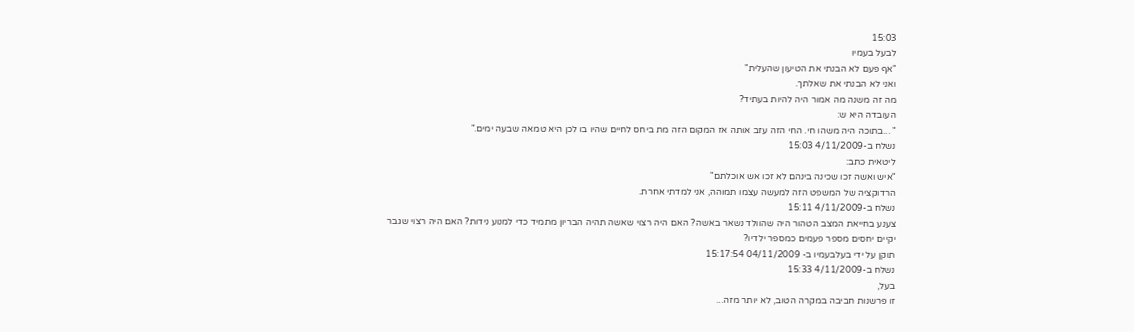15:03
לבעל בעמיו
"אף פעם לא הבנתי את הטיעון שהעלית"
ואני לא הבנתי את שאלתך.
מה זה משנה מה אמור היה להיות בעתיד?
העובדה היא ש:
" ...בתוכה היה משהו חי. החי הזה עזב אותה אז המקום הזה מת ביחס לחיים שהיו בו לכן היא טמאה שבעה ימים."
נשלח ב-4/11/2009 15:03
ליטאית כתב:
"איש ואשה זכו שכינה בינהם לא זכו אש אוכלתם"
הרדוקציה של המשפט הזה למעשה עצמו תמוהה, אני למדתי אחרת.
נשלח ב-4/11/2009 15:11
צענע בחייאת המצב הטהור היה שהוולד נשאר באשה? האם היה רצוי שאשה תהיה הבריון מתמיד כדי למנוע נידות? האם היה רצוי שגבר יקיים יחסים מספר פעמים כמספר ילדיו?
תוקן על ידי בעלבעמיו ב- 04/11/2009 15:17:54
נשלח ב-4/11/2009 15:33
בעל,
זו פרשנות חביבה במקרה הטוב, לא יותר מזה...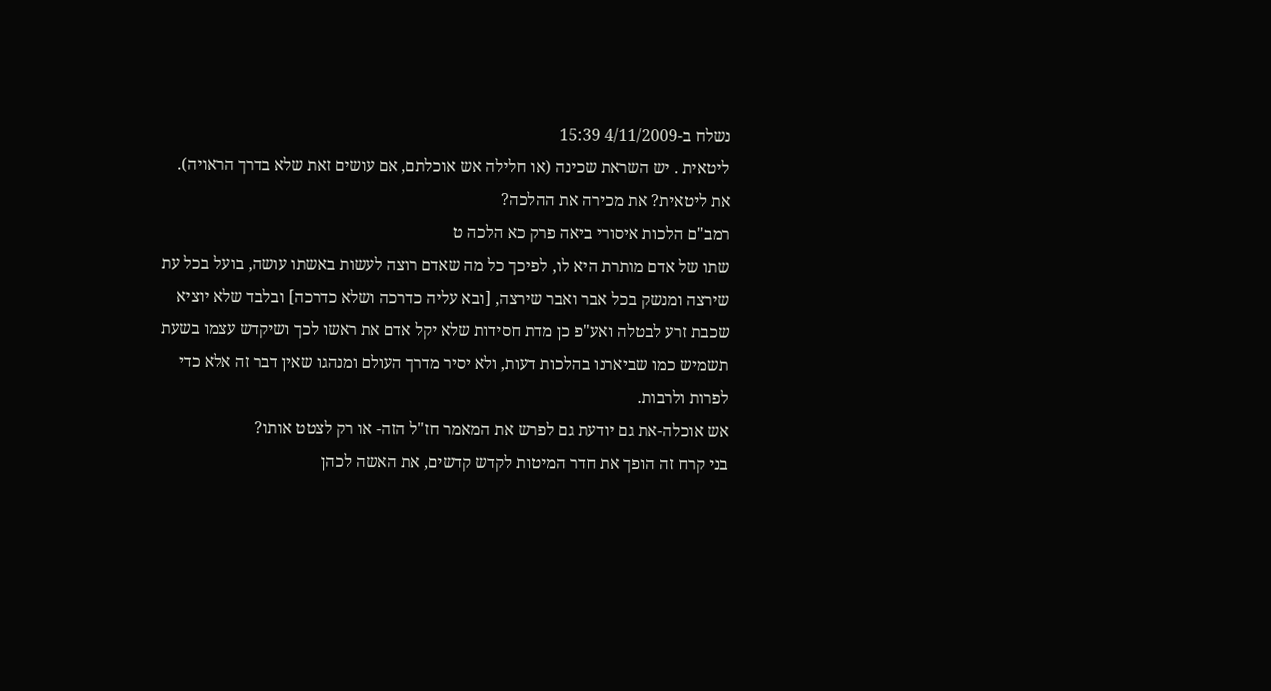נשלח ב-4/11/2009 15:39
ליטאית . יש השראת שכינה (או חלילה אש אוכלתם, אם עושים זאת שלא בדרך הראויה).
את ליטאית? את מכירה את ההלכה?
רמב"ם הלכות איסורי ביאה פרק כא הלכה ט
שתו של אדם מותרת היא לו, לפיכך כל מה שאדם רוצה לעשות באשתו עושה, בועל בכל עת שירצה ומנשק בכל אבר ואבר שירצה, [ובא עליה כדרכה ושלא כדרכה] ובלבד שלא יוציא שכבת זרע לבטלה ואע"פ כן מדת חסידות שלא יקל אדם את ראשו לכך ושיקדש עצמו בשעת תשמיש כמו שביארנו בהלכות דעות, ולא יסיר מדרך העולם ומנהגו שאין דבר זה אלא כדי לפרות ולרבות.
אש אוכלה-את גם יודעת גם לפרש את המאמר חז"ל הזה- או רק לצטט אותו?
בני קרח זה הופך את חדר המיטות לקדש קדשים, את האשה לכהן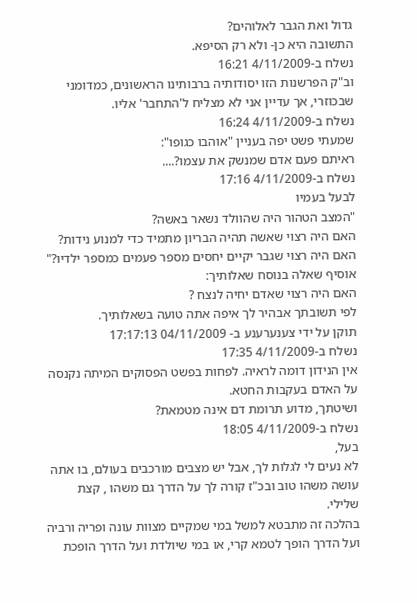גדול ואת הגבר לאלוהים?
התשובה היא כן- ולא רק הסיפא.
נשלח ב-4/11/2009 16:21
וב"ק הפרשנות הזו יסודותיה ברבותינו הראשונים, כמדומני שבכוזרי, אך עדיין אני לא מצליח ל'התחבר' אליו.
נשלח ב-4/11/2009 16:24
שמעתי פשט יפה בעניין "אוהבו כגופו":
ראיתם פעם אדם שמנשק את עצמו?....
נשלח ב-4/11/2009 17:16
לבעל בעמיו
"המצב הטהור היה שהוולד נשאר באשה?
האם היה רצוי שאשה תהיה הבריון מתמיד כדי למנוע נידות?
האם היה רצוי שגבר יקיים יחסים מספר פעמים כמספר ילדיו?"
אוסיף שאלה בנוסח שאלותיך:
האם היה רצוי שאדם יחיה לנצח ?
לפי תשובתך אבהיר לך איפה אתה טועה בשאלותיך.
תוקן על ידי צענערענע ב- 04/11/2009 17:17:13
נשלח ב-4/11/2009 17:35
אין הנידון דומה לראיה. לפחות בפשט הפסוקים המיתה נקנסה על האדם בעקבות החטא.
ושיטתך, מדוע תרומת דם אינה מטמאת?
נשלח ב-4/11/2009 18:05
בעל,
לא נעים לי לגלות לך, אבל יש מצבים מורכבים בעולם, בו אתה עושה משהו טוב ובכ"ז קורה לך על הדרך גם משהו , קצת שלילי.
בהלכה זה מתבטא למשל במי שמקיים מצוות עונה ופריה ורביה ועל הדרך הופך לטמא קרי, או במי שיולדת ועל הדרך הופכת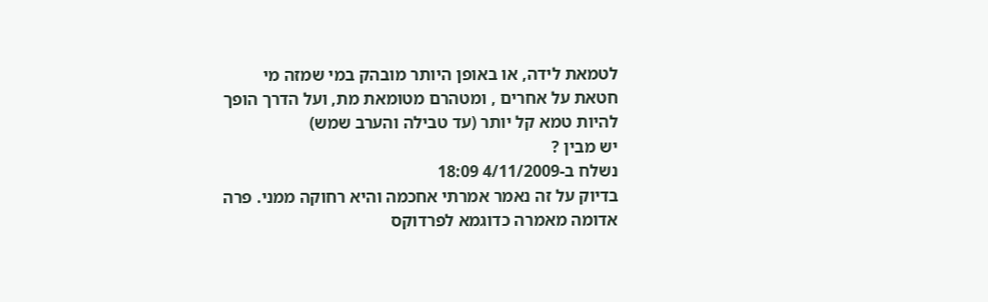לטמאת לידה, או באופן היותר מובהק במי שמזה מי חטאת על אחרים , ומטהרם מטומאת מת, ועל הדרך הופך להיות טמא קל יותר (עד טבילה והערב שמש)
יש מבין ?
נשלח ב-4/11/2009 18:09
בדיוק על זה נאמר אמרתי אחכמה והיא רחוקה ממני. פרה אדומה מאמרה כדוגמא לפרדוקס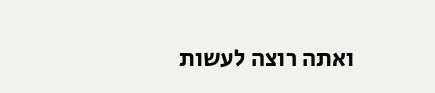ואתה רוצה לעשות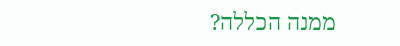ממנה הכללה?